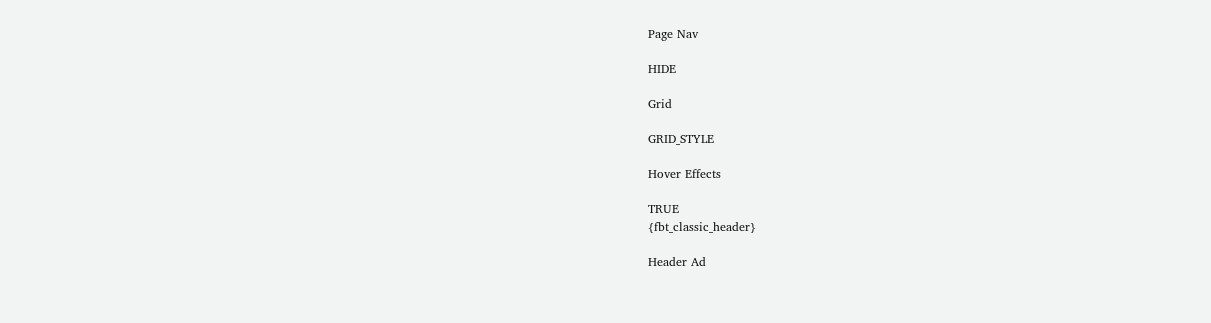Page Nav

HIDE

Grid

GRID_STYLE

Hover Effects

TRUE
{fbt_classic_header}

Header Ad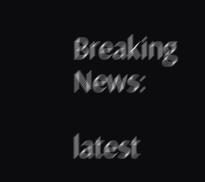Breaking News:

latest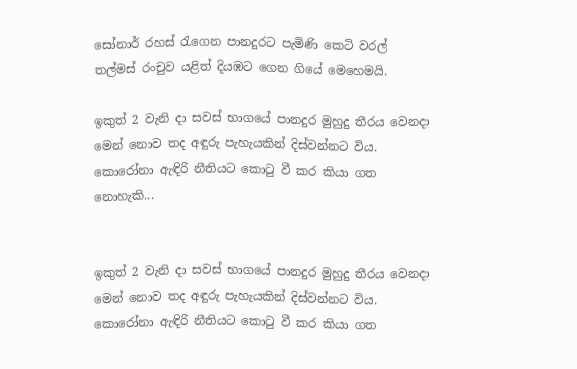සෝනාර් රහස් රැගෙන පානදුරට පැමිණි කෙටි වරල් තල්මස් රංචුව යළිත් දියඹට ගෙන ගියේ මෙහෙමයි.

ඉකුත් 2 වැනි දා සවස් භාගයේ පානදුර මුහුදු තීරය වෙනදා මෙන් නොව තද අඳුරු පැහැයකින් දිස්වන්නට විය. කොරෝනා ඇඳිරි නීතියට කොටු වී කර කියා ගත නොහැකි...


ඉකුත් 2 වැනි දා සවස් භාගයේ පානදුර මුහුදු තීරය වෙනදා මෙන් නොව තද අඳුරු පැහැයකින් දිස්වන්නට විය. කොරෝනා ඇඳිරි නීතියට කොටු වී කර කියා ගත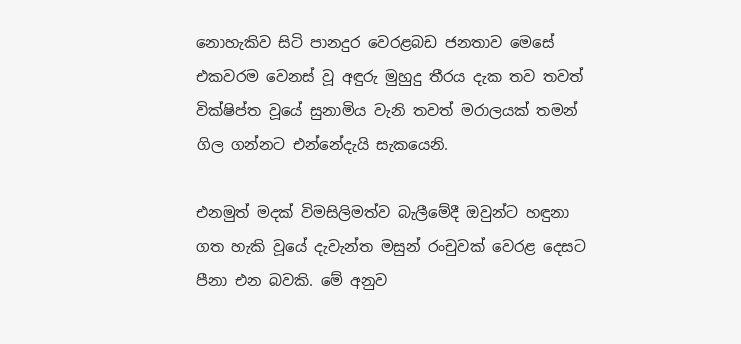නොහැකිව සිටි පානදුර වෙරළබඩ ජනතාව මෙසේ එකවරම වෙනස් වූ අඳුරු මුහුදු තීරය දැක තව තවත් වික්ෂිප්ත වූයේ සුනාමිය වැනි තවත් මරාලයක් තමන් ගිල ගන්නට එන්නේදැයි සැකයෙනි.

එනමුත් මදක් විමසිලිමත්ව බැලීමේදී ඔවුන්ට හඳුනා ගත හැකි වූයේ දැවැන්ත මසුන් රංචුවක් වෙරළ දෙසට පීනා එන බවකි. මේ අනුව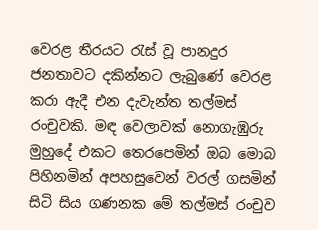වෙරළ තීරයට රැස් වූ පානදුර ජනතාවට දකින්නට ලැබුණේ වෙරළ කරා ඇදී එන දැවැන්ත තල්මස් රංචුවකි. මඳ වෙලාවක් නොගැඹුරු මුහුදේ එකට තෙරපෙමින් ඔබ මොබ පිහිනමින් අපහසුවෙන් වරල් ගසමින් සිටි සිය ගණනක මේ තල්මස් රංචුව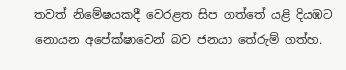තවත් නිමේෂයකදී වෙරළත සිප ගත්තේ යළි දියඹට නොයන අපේක්ෂාවෙන් බව ජනයා තේරුම් ගත්හ.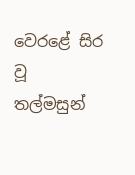වෙරළේ සිර වූ තල්මසුන්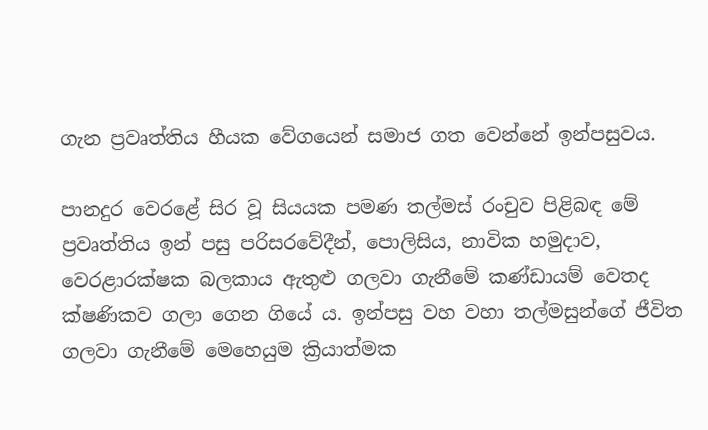ගැන ප්‍රවෘත්තිය හීයක වේගයෙන් සමාජ ගත වෙන්නේ ඉන්පසුවය.

පානදුර වෙරළේ සිර වූ සියයක පමණ තල්මස් රංචුව පිළිබඳ මේ ප්‍රවෘත්තිය ඉන් පසු පරිසරවේදීන්, පොලිසිය, නාවික හමුදාව, වෙරළාරක්ෂක බලකාය ඇතුළු ගලවා ගැනීමේ කණ්ඩායම් වෙතද ක්ෂණිකව ගලා ගෙන ගියේ ය. ඉන්පසු වහ වහා තල්මසුන්ගේ ජීවිත ගලවා ගැනීමේ මෙහෙයුම ක්‍රියාත්මක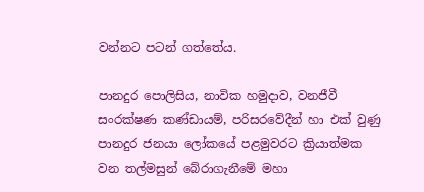වන්නට පටන් ගත්තේය.

පානදුර පොලිසිය, නාවික හමුදාව, වනජීවී සංරක්ෂණ කණ්ඩායම්, පරිසරවේදීන් හා එක් වුණු පානදුර ජනයා ලෝකයේ පළමුවරට ක්‍රියාත්මක වන තල්මසුන් බේරාගැනීමේ මහා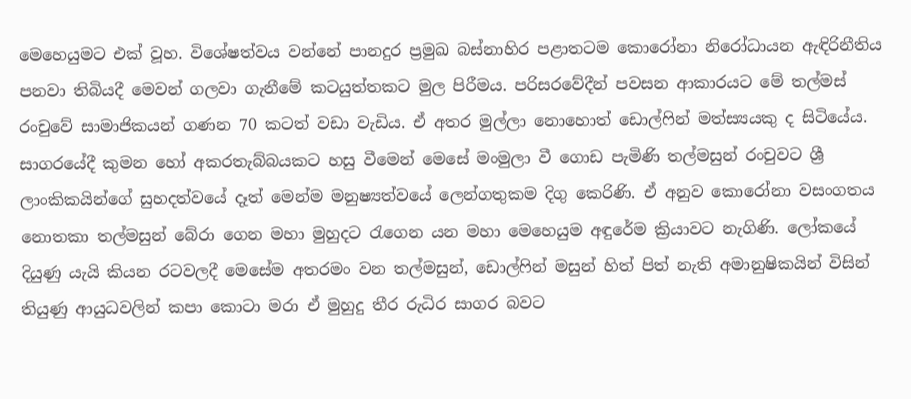මෙහෙයුමට එක් වූහ. විශේෂත්වය වන්නේ පානදුර ප්‍රමුඛ බස්නාහිර පළාතටම කොරෝනා නිරෝධායන ඇඳිරිනීතිය පනවා තිබියදී මෙවන් ගලවා ගැනීමේ කටයුත්තකට මුල පිරීමය. පරිසරවේදීන් පවසන ආකාරයට මේ තල්මස් රංචුවේ සාමාජිකයන් ගණන 70 කටත් වඩා වැඩිය. ඒ අතර මුල්ලා නොහොත් ඩොල්ෆින් මත්ස්‍යයකු ද සිටියේය. සාගරයේදී කුමන හෝ අකරතැබ්බයකට හසු වීමෙන් මෙසේ මංමුලා වී ගොඩ පැමිණි තල්මසුන් රංචුවට ශ්‍රී ලාංකිකයින්ගේ සුහදත්වයේ දෑත් මෙන්ම මනුෂ්‍යත්වයේ ලෙන්ගතුකම දිගු කෙරිණි. ඒ අනුව කොරෝනා වසංගතය නොතකා තල්මසුන් බේරා ගෙන මහා මුහුදට රැගෙන යන මහා මෙහෙයුම අඳුරේම ක්‍රියාවට නැගිණි. ලෝකයේ දියුණු යැයි කියන රටවලදී මෙසේම අතරමං වන තල්මසුන්, ඩොල්ෆින් මසුන් හිත් පිත් නැති අමානුෂිකයින් විසින් තියුණු ආයුධවලින් කපා කොටා මරා ඒ මුහුදු තීර රුධිර සාගර බවට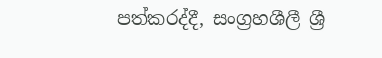පත්කරද්දී, සංග්‍රහශීලී ශ්‍රී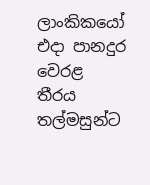ලාංකිකයෝ එදා පානදුර වෙරළ තීරය තල්මසුන්ට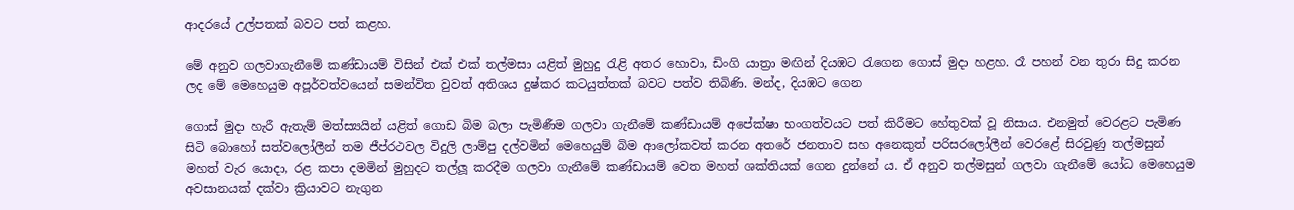ආදරයේ උල්පතක් බවට පත් කළහ.

මේ අනුව ගලවාගැනීමේ කණ්ඩායම් විසින් එක් එක් තල්මසා යළිත් මුහුදු රැළි අතර හොවා, ඩිංගි යාත්‍රා මඟින් දියඹට රැගෙන ගොස් මුදා හළහ. රෑ පහන් වන තුරා සිදු කරන ලද මේ මෙහෙයුම අපූර්වත්වයෙන් සමන්විත වුවත් අතිශය දුෂ්කර කටයුත්තක් බවට පත්ව තිබිණි. මන්ද, දියඹට ගෙන

ගොස් මුදා හැරී ඇතැම් මත්ස්‍යයින් යළිත් ගොඩ බිම බලා පැමිණීම ගලවා ගැනීමේ කණ්ඩායම් අපේක්ෂා භංගත්වයට පත් කිරීමට හේතුවක් වූ නිසාය. එනමුත් වෙරළට පැමිණ සිටි බොහෝ සත්වලෝලීන් තම ජීප්රථවල විදුලි ලාම්පු දල්වමින් මෙහෙයුම් බිම ආලෝකවත් කරන අතරේ ජනතාව සහ අනෙකුත් පරිසරලෝලීන් වෙරළේ සිරවුණු තල්මසුන් මහත් වැර යොදා, රළ කපා දමමින් මුහුදට තල්ලූ කරදීම ගලවා ගැනීමේ කණ්ඩායම් වෙත මහත් ශක්තියක් ගෙන දුන්නේ ය. ඒ අනුව තල්මසුන් ගලවා ගැනීමේ යෝධ මෙහෙයුම අවසානයක් දක්වා ක්‍රියාවට නැගුන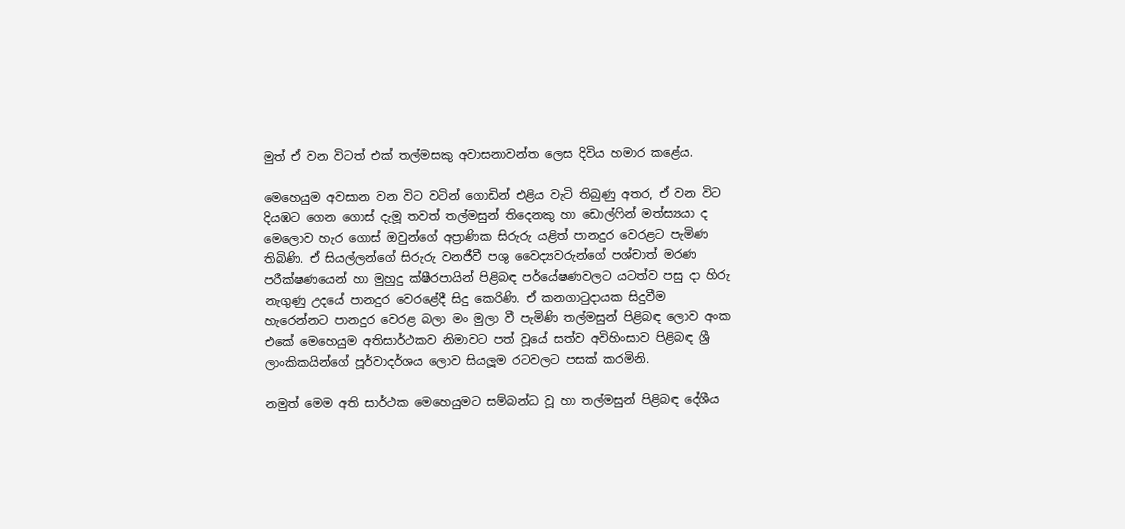මුත් ඒ වන විටත් එක් තල්මසකු අවාසනාවන්ත ලෙස දිවිය හමාර කළේය.

මෙහෙයුම අවසාන වන විට වටින් ගොඩින් එළිය වැටි තිබුණු අතර, ඒ වන විට දියඹට ගෙන ගොස් දැමූ තවත් තල්මසුන් තිදෙනකු හා ඩොල්ෆින් මත්ස්‍යයා ද මෙලොව හැර ගොස් ඔවුන්ගේ අප්‍රාණික සිරුරු යළිත් පානදුර වෙරළට පැමිණ තිබිණි. ඒ සියල්ලන්ගේ සිරුරු වනජීවී පශු වෛද්‍යවරුන්ගේ පශ්චාත් මරණ පරීක්ෂණයෙන් හා මුහුදු ක්ෂීරපායින් පිළිබඳ පර්යේෂණවලට යටත්ව පසු දා හිරු නැගුණු උදයේ පානදුර වෙරළේදී සිදු කෙරිණි. ඒ කනගාටුදායක සිදුවීම හැරෙන්නට පානදුර වෙරළ බලා මං මුලා වී පැමිණි තල්මසුන් පිළිබඳ ලොව අංක එකේ මෙහෙයුම අතිසාර්ථකව නිමාවට පත් වූයේ සත්ව අවිහිංසාව පිළිබඳ ශ්‍රී ලාංකිකයින්ගේ පූර්වාදර්ශය ලොව සියලූම රටවලට පසක් කරමිනි.

නමුත් මෙම අති සාර්ථක මෙහෙයුමට සම්බන්ධ වූ හා තල්මසුන් පිළිබඳ දේශීය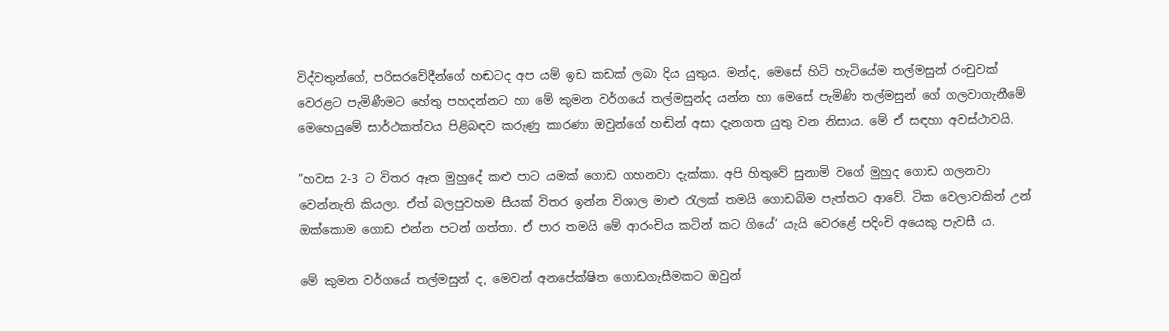විද්වතුන්ගේ, පරිසරවේදීන්ගේ හඬටද අප යම් ඉඩ කඩක් ලබා දිය යුතුය. මන්ද, මෙසේ හිටි හැටියේම තල්මසුන් රංචුවක් වෙරළට පැමිණීමට හේතු පහදන්නට හා මේ කුමන වර්ගයේ තල්මසුන්ද යන්න හා මෙසේ පැමිණි තල්මසුන් ගේ ගලවාගැනීමේ මෙහෙයුමේ සාර්ථකත්වය පිළිබඳව කරුණු කාරණා ඔවුන්ගේ හඬින් අසා දැනගත යුතු වන නිසාය. මේ ඒ සඳහා අවස්ථාවයි.

”හවස 2-3 ට විතර ඈත මුහුදේ කළු පාට යමක් ගොඩ ගහනවා දැක්කා. අපි හිතුවේ සුනාමි වගේ මුහුද ගොඩ ගලනවා වෙන්නැති කියලා. ඒත් බලපුවහම සීයක් විතර ඉන්න විශාල මාළු රැලක් තමයි ගොඩබිම පැත්තට ආවේ. ටික වෙලාවකින් උන් ඔක්කොම ගොඩ එන්න පටන් ගත්තා. ඒ පාර තමයි මේ ආරංචිය කටින් කට ගියේ’ යැයි වෙරළේ පදිංචි අයෙකු පැවසී ය.

මේ කුමන වර්ගයේ තල්මසුන් ද, මෙවන් අනපේක්ෂිත ගොඩගැසීමකට ඔවුන්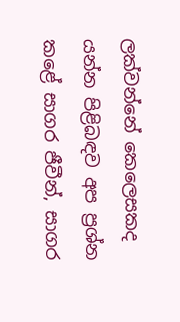ලක්වන්නේ කෙලෙසකද යන්න පිළිබඳව අප ප්‍රශ්න කළේ සාගර ජීවීන්, සාගර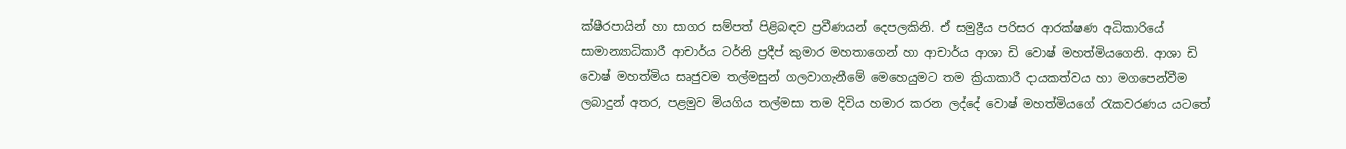ක්ෂීරපායින් හා සාගර සම්පත් පිළිබඳව ප්‍රවීණයන් දෙපලකිනි. ඒ සමුද්‍රීය පරිසර ආරක්ෂණ අධිකාරියේ සාමාන්‍යාධිකාරී ආචාර්ය ටර්නි ප්‍රදීප් කුමාර මහතාගෙන් හා ආචාර්ය ආශා ඩි වොෂ් මහත්මියගෙනි. ආශා ඩි වොෂ් මහත්මිය සෘජුවම තල්මසුන් ගලවාගැනීමේ මෙහෙයුමට තම ක්‍රියාකාරී දායකත්වය හා මගපෙන්වීම ලබාදුන් අතර, පළමුව මියගිය තල්මසා තම දිවිය හමාර කරන ලද්දේ වොෂ් මහත්මියගේ රැකවරණය යටතේ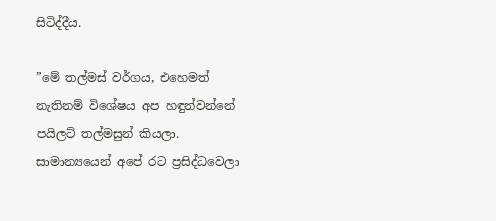සිටිද්දීය.

”මේ තල්මස් වර්ගය, එහෙමත් නැතිනම් විශේෂය අප හඳුන්වන්නේ පයිලට් තල්මසුන් කියලා. සාමාන්‍යයෙන් අපේ රට ප්‍රසිද්ධවෙලා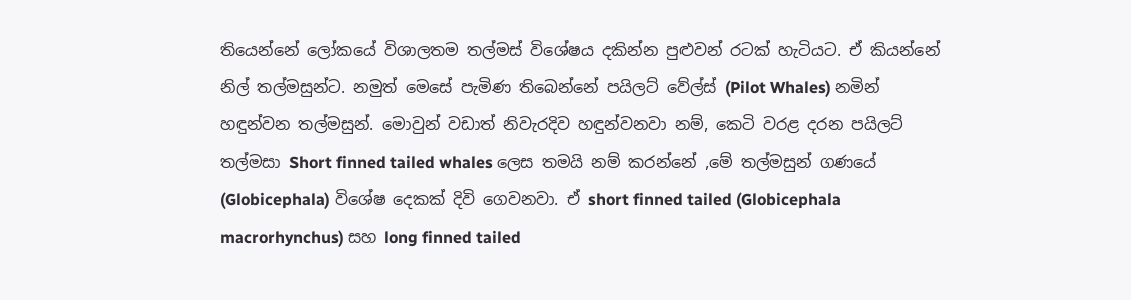තියෙන්නේ ලෝකයේ විශාලතම තල්මස් විශේෂය දකින්න පුළුවන් රටක් හැටියට. ඒ කියන්නේ නිල් තල්මසුන්ට. නමුත් මෙසේ පැමිණ තිබෙන්නේ පයිලට් වේල්ස් (Pilot Whales) නමින් හඳුන්වන තල්මසුන්. මොවුන් වඩාත් නිවැරදිව හඳුන්වනවා නම්, කෙටි වරළ දරන පයිලට් තල්මසා Short finned tailed whales ලෙස තමයි නම් කරන්නේ ,මේ තල්මසුන් ගණයේ (Globicephala) විශේෂ දෙකක් දිවි ගෙවනවා. ඒ short finned tailed (Globicephala macrorhynchus) සහ long finned tailed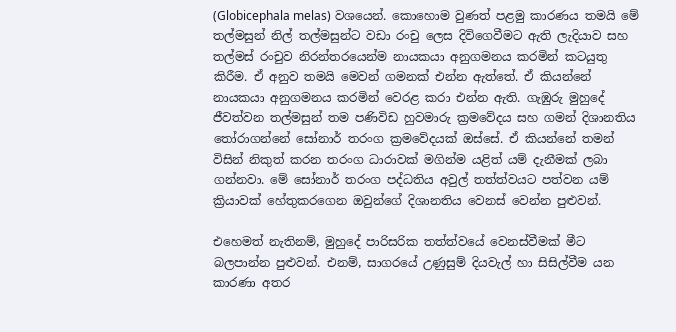(Globicephala melas) වශයෙන්. කොහොම වුණත් පළමු කාරණය තමයි මේ තල්මසුන් නිල් තල්මසුන්ට වඩා රංචු ලෙස දිවිගෙවීමට ඇති ලැදියාව සහ තල්මස් රංචුව නිරන්තරයෙන්ම නායකයා අනුගමනය කරමින් කටයුතු කිරීම. ඒ අනුව තමයි මෙවන් ගමනක් එන්න ඇත්තේ. ඒ කියන්නේ නායකයා අනුගමනය කරමින් වෙරළ කරා එන්න ඇති. ගැඹුරු මුහුදේ ජීවත්වන තල්මසුන් තම පණිවිඩ හුවමාරු ක්‍රමවේදය සහ ගමන් දිශානතිය තෝරාගන්නේ සෝනාර් තරංග ක්‍රමවේදයක් ඔස්සේ. ඒ කියන්නේ තමන් විසින් නිකුත් කරන තරංග ධාරාවක් මගින්ම යළිත් යම් දැනීමක් ලබා ගන්නවා. මේ සෝනාර් තරංග පද්ධතිය අවුල් තත්ත්වයට පත්වන යම් ක්‍රියාවක් හේතුකරගෙන ඔවුන්ගේ දිශානතිය වෙනස් වෙන්න පුළුවන්.

එහෙමත් නැතිනම්, මුහුදේ පාරිසරික තත්ත්වයේ වෙනස්වීමක් මීට බලපාන්න පුළුවන්. එනම්, සාගරයේ උණුසුම් දියවැල් හා සිසිල්වීම යන කාරණා අතර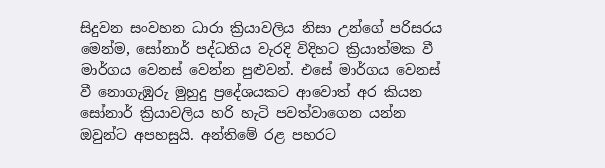සිදුවන සංවහන ධාරා ක්‍රියාවලිය නිසා උන්ගේ පරිසරය මෙන්ම, සෝනාර් පද්ධතිය වැරදි විදිහට ක්‍රියාත්මක වී මාර්ගය වෙනස් වෙන්න පුළුවන්. එසේ මාර්ගය වෙනස් වී නොගැඹුරු මුහුදු ප්‍රදේශයකට ආවොත් අර කියන සෝනාර් ක්‍රියාවලිය හරි හැටි පවත්වාගෙන යන්න ඔවුන්ට අපහසුයි. අන්තිමේ රළ පහරට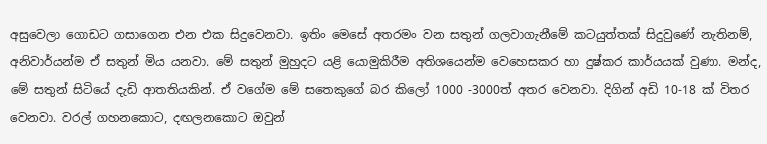අසුවෙලා ගොඩට ගසාගෙන එන එක සිදුවෙනවා. ඉතිං මෙසේ අතරමං වන සතුන් ගලවාගැනීමේ කටයුත්තක් සිදුවුණේ නැතිනම්, අනිවාර්යන්ම ඒ සතුන් මිය යනවා. මේ සතුන් මුහුදට යළි යොමුකිරීම අතිශයෙන්ම වෙහෙසකර හා දුෂ්කර කාර්යයක් වුණා. මන්ද, මේ සතුන් සිටියේ දැඩි ආතතියකින්. ඒ වගේම මේ සතෙකුගේ බර කිලෝ 1000 -3000ත් අතර වෙනවා. දිගින් අඩි 10-18 ක් විතර වෙනවා. වරල් ගහනකොට, දඟලනකොට ඔවුන්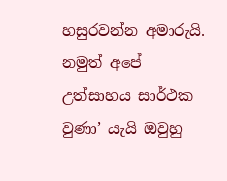හසුරවන්න අමාරුයි. නමුත් අපේ උත්සාහය සාර්ථක වුණා’ යැයි ඔවුහු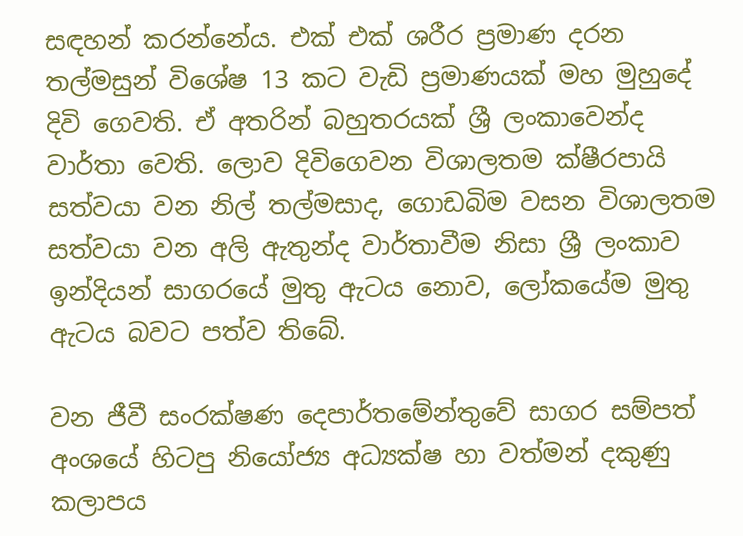සඳහන් කරන්නේය. එක් එක් ශරීර ප්‍රමාණ දරන තල්මසුන් විශේෂ 13 කට වැඩි ප්‍රමාණයක් මහ මුහුදේ දිවි ගෙවති. ඒ අතරින් බහුතරයක් ශ්‍රී ලංකාවෙන්ද වාර්තා වෙති. ලොව දිවිගෙවන විශාලතම ක්ෂීරපායි සත්වයා වන නිල් තල්මසාද, ගොඩබිම වසන විශාලතම සත්වයා වන අලි ඇතුන්ද වාර්තාවීම නිසා ශ්‍රී ලංකාව ඉන්දියන් සාගරයේ මුතු ඇටය නොව, ලෝකයේම මුතු ඇටය බවට පත්ව තිබේ.

වන ජීවී සංරක්ෂණ දෙපාර්තමේන්තුවේ සාගර සම්පත් අංශයේ හිටපු නියෝජ්‍ය අධ්‍යක්ෂ හා වත්මන් දකුණු කලාපය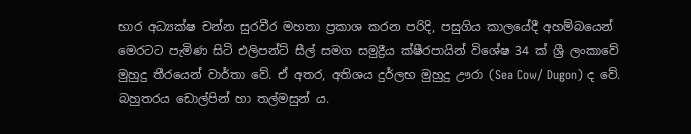භාර අධ්‍යක්ෂ චන්න සුරවීර මහතා ප්‍රකාශ කරන පරිදි, පසුගිය කාලයේදී අහම්බයෙන් මෙරටට පැමිණ සිටි එලිපන්ට් සීල් සමග සමුද්‍රීය ක්ෂීරපායින් විශේෂ 34 ක් ශ්‍රී ලංකාවේ මුහුදු තීරයෙන් වාර්තා වේ. ඒ අතර, අතිශය දුර්ලභ මුහුදු ඌරා (Sea Cow/ Dugon) ද වේ. බහුතරය ඩොල්පින් හා තල්මසුන් ය.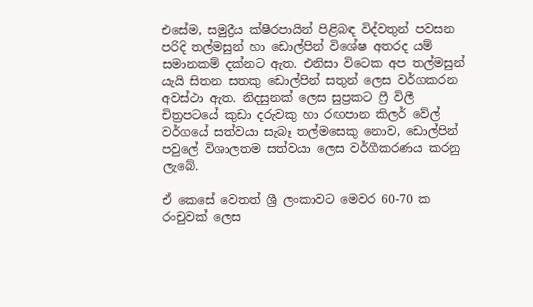එසේම, සමුද්‍රීය ක්ෂීරපායින් පිළිබඳ විද්වතුන් පවසන පරිදි තල්මසුන් හා ඩොල්පින් විශේෂ අතරද යම් සමානකම් දක්නට ඇත. එනිසා විටෙක අප තල්මසුන් යැයි සිතන සතකු ඩොල්පින් සතුන් ලෙස වර්ගකරන අවස්ථා ඇත. නිදසුනක් ලෙස සුප්‍රකට ෆ්‍රී විලී චිත්‍රපටයේ කුඩා දරුවකු හා රඟපාන කිලර් වේල් වර්ගයේ සත්වයා සැබෑ තල්මසෙකු නොව, ඩොල්පින් පවුලේ විශාලතම සත්වයා ලෙස වර්ගීකරණය කරනු ලැබේ.

ඒ කෙසේ වෙතත් ශ්‍රී ලංකාවට මෙවර 60-70 ක රංචුවක් ලෙස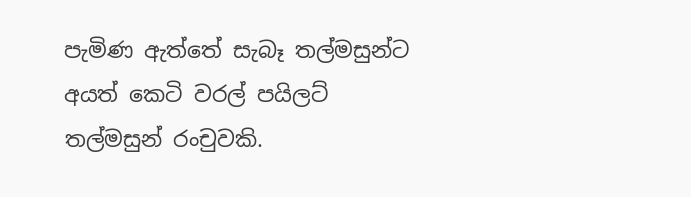පැමිණ ඇත්තේ සැබෑ තල්මසුන්ට අයත් කෙටි වරල් පයිලට් තල්මසුන් රංචුවකි.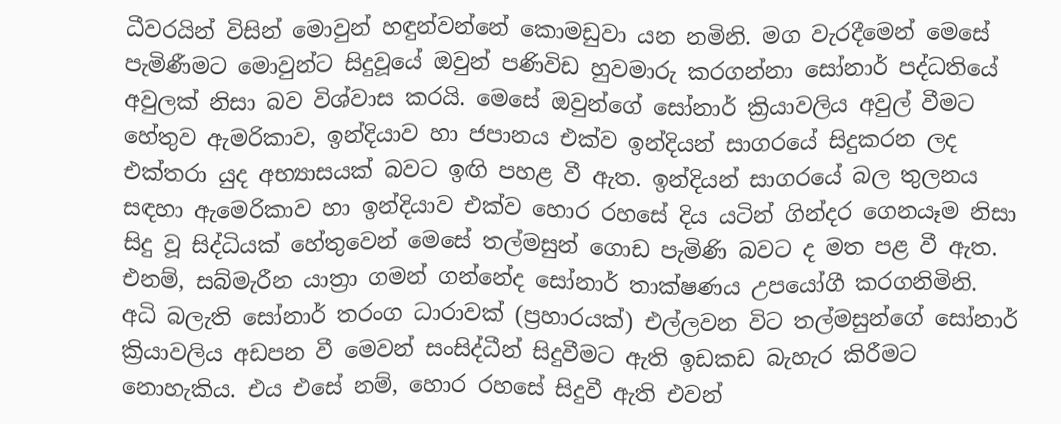ධීවරයින් විසින් මොවුන් හඳුන්වන්නේ කොමඩුවා යන නමිනි. මග වැරදීමෙන් මෙසේ පැමිණීමට මොවුන්ට සිදුවූයේ ඔවුන් පණිවිඩ හුවමාරු කරගන්නා සෝනාර් පද්ධතියේ අවුලක් නිසා බව විශ්වාස කරයි. මෙසේ ඔවුන්ගේ සෝනාර් ක්‍රියාවලිය අවුල් වීමට හේතුව ඇමරිකාව, ඉන්දියාව හා ජපානය එක්ව ඉන්දියන් සාගරයේ සිදුකරන ලද එක්තරා යුද අභ්‍යාසයක් බවට ඉඟි පහළ වී ඇත. ඉන්දියන් සාගරයේ බල තුලනය සඳහා ඇමෙරිකාව හා ඉන්දියාව එක්ව හොර රහසේ දිය යටින් ගින්දර ගෙනයෑම නිසා සිදු වූ සිද්ධියක් හේතුවෙන් මෙසේ තල්මසුන් ගොඩ පැමිණි බවට ද මත පළ වී ඇත. එනම්, සබ්මැරීන යාත්‍රා ගමන් ගන්නේද සෝනාර් තාක්ෂණය උපයෝගී කරගනිමිනි. අධි බලැති සෝනාර් තරංග ධාරාවක් (ප්‍රහාරයක්) එල්ලවන විට තල්මසුන්ගේ සෝනාර් ක්‍රියාවලිය අඩපන වී මෙවන් සංසිද්ධීන් සිදුවීමට ඇති ඉඩකඩ බැහැර කිරීමට නොහැකිය. එය එසේ නම්, හොර රහසේ සිදුවී ඇති එවන්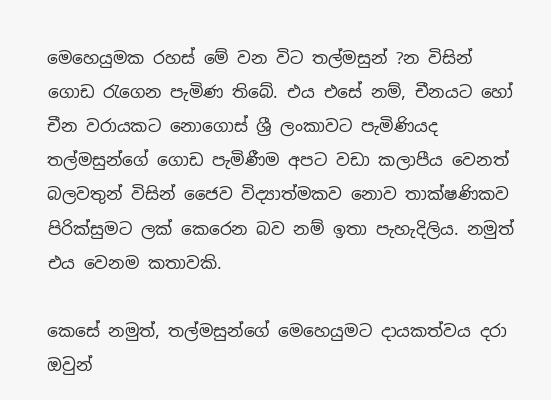මෙහෙයුමක රහස් මේ වන විට තල්මසුන් ?න විසින් ගොඩ රැගෙන පැමිණ තිබේ. එය එසේ නම්, චීනයට හෝ චීන වරායකට නොගොස් ශ්‍රී ලංකාවට පැමිණියද තල්මසුන්ගේ ගොඩ පැමිණීම අපට වඩා කලාපීය වෙනත් බලවතුන් විසින් ජෛව විද්‍යාත්මකව නොව තාක්ෂණිකව පිරික්සුමට ලක් කෙරෙන බව නම් ඉතා පැහැදිලිය. නමුත් එය වෙනම කතාවකි.

කෙසේ නමුත්, තල්මසුන්ගේ මෙහෙයුමට දායකත්වය දරා ඔවුන්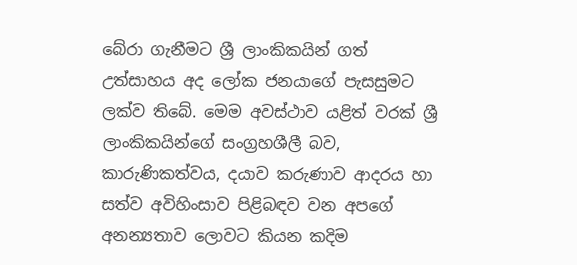බේරා ගැනීමට ශ්‍රී ලාංකිකයින් ගත් උත්සාහය අද ලෝක ජනයාගේ පැසසුමට ලක්ව තිබේ. මෙම අවස්ථාව යළිත් වරක් ශ්‍රී ලාංකිකයින්ගේ සංග්‍රහශීලී බව, කාරුණිකත්වය, දයාව කරුණාව ආදරය හා සත්ව අවිහිංසාව පිළිබඳව වන අපගේ අනන්‍යතාව ලොවට කියන කදිම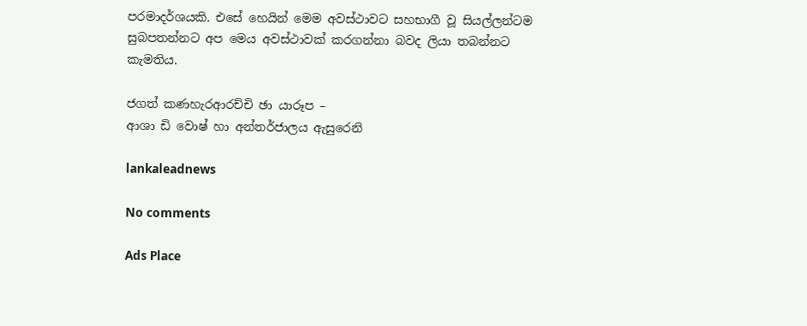පරමාදර්ශයකි. එසේ හෙයින් මෙම අවස්ථාවට සහභාගී වූ සියල්ලන්ටම සුබපතන්නට අප මෙය අවස්ථාවක් කරගන්නා බවද ලියා තබන්නට කැමතිය.

ජගත් කණහැරආරච්චි ඡා යාරූප –
ආශා ඩි වොෂ් හා අන්තර්ජාලය ඇසුරෙනි

lankaleadnews

No comments

Ads Place